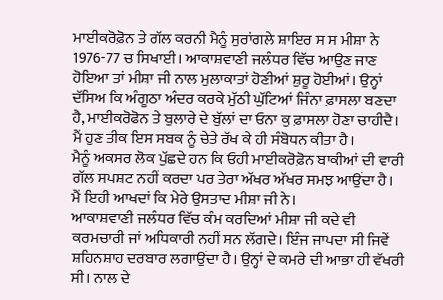ਮਾਈਕਰੋਫ਼ੋਨ ਤੇ ਗੱਲ ਕਰਨੀ ਮੈਨੂੰ ਸੁਰਾਂਗਲੇ ਸ਼ਾਇਰ ਸ ਸ ਮੀਸ਼ਾ ਨੇ 1976-77 ਚ ਸਿਖਾਈ। ਆਕਾਸ਼ਵਾਣੀ ਜਲੰਧਰ ਵਿੱਚ ਆਉਣ ਜਾਣ ਹੋਇਆ ਤਾਂ ਮੀਸ਼ਾ ਜੀ ਨਾਲ ਮੁਲਾਕਾਤਾਂ ਹੋਣੀਆਂ ਸ਼ੁਰੂ ਹੋਈਆਂ। ਉਨ੍ਹਾਂ ਦੱਸਿਅ ਕਿ ਅੰਗੂਠਾ ਅੰਦਰ ਕਰਕੇ ਮੁੱਠੀ ਘੁੱਟਿਆਂ ਜਿੰਨਾ ਫ਼ਾਸਲਾ ਬਣਦਾ ਹੈ, ਮਾਈਕਰੋਫੋਨ ਤੇ ਬੁਲਾਰੇ ਦੇ ਬੁੱਲਾਂ ਦਾ ਓਨਾ ਕੁ ਫ਼ਾਸਲਾ ਹੋਣਾ ਚਾਹੀਦੈ। ਮੈਂ ਹੁਣ ਤੀਕ ਇਸ ਸਬਕ ਨੂੰ ਚੇਤੇ ਰੱਖ ਕੇ ਹੀ ਸੰਬੋਧਨ ਕੀਤਾ ਹੈ।
ਮੈਨੂੰ ਅਕਸਰ ਲੋਕ ਪੁੱਛਦੇ ਹਨ ਕਿ ਓਹੀ ਮਾਈਕਰੋਫ਼ੋਨ ਬਾਕੀਆਂ ਦੀ ਵਾਰੀ ਗੱਲ ਸਪਸ਼ਟ ਨਹੀਂ ਕਰਦਾ ਪਰ ਤੇਰਾ ਅੱਖਰ ਅੱਖਰ ਸਮਝ ਆਉਂਦਾ ਹੈ।
ਮੈਂ ਇਹੀ ਆਖਦਾਂ ਕਿ ਮੇਰੇ ਉਸਤਾਦ ਮੀਸ਼ਾ ਜੀ ਨੇ।
ਆਕਾਸ਼ਵਾਣੀ ਜਲੰਧਰ ਵਿੱਚ ਕੰਮ ਕਰਦਿਆਂ ਮੀਸ਼ਾ ਜੀ ਕਦੇ ਵੀ ਕਰਮਚਾਰੀ ਜਾਂ ਅਧਿਕਾਰੀ ਨਹੀਂ ਸਨ ਲੱਗਦੇ। ਇੰਜ ਜਾਪਦਾ ਸੀ ਜਿਵੇਂ ਸ਼ਹਿਨਸ਼ਾਹ ਦਰਬਾਰ ਲਗਾਉਂਦਾ ਹੈ। ਉਨ੍ਹਾਂ ਦੇ ਕਮਰੇ ਦੀ ਆਭਾ ਹੀ ਵੱਖਰੀ ਸੀ। ਨਾਲ ਦੇ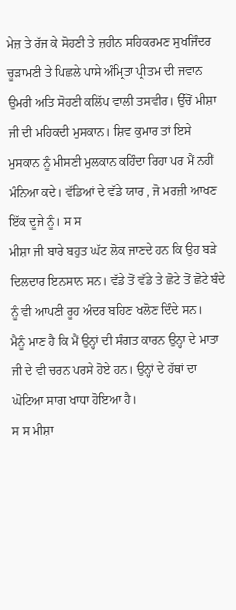ਮੇਜ਼ ਤੇ ਰੱਜ ਕੇ ਸੋਹਣੀ ਤੇ ਜ਼ਹੀਨ ਸਹਿਕਰਮਣ ਸੁਖਜਿੰਦਰ ਚੂੜਾਮਣੀ ਤੇ ਪਿਛਲੇ ਪਾਸੇ ਅੰਮ੍ਰਿਤਾ ਪ੍ਰੀਤਮ ਦੀ ਜਵਾਨ ਉਮਰੀ ਅਤਿ ਸੋਹਣੀ ਕਲਿੱਪ ਵਾਲੀ ਤਸਵੀਰ। ਉੱਚੋਂ ਮੀਸ਼ਾ ਜੀ ਦੀ ਮਹਿਕਦੀ ਮੁਸਕਾਨ। ਸ਼ਿਵ ਕੁਮਾਰ ਤਾਂ ਇਸੇ ਮੁਸਕਾਨ ਨੂੰ ਮੀਸਣੀ ਮੁਲਕਾਨ ਕਹਿੰਦਾ ਰਿਹਾ ਪਰ ਮੈਂ ਨਹੀਂ ਮੰਨਿਆ ਕਦੇ। ਵੱਡਿਆਂ ਦੇ ਵੱਡੇ ਯਾਰ , ਜੋ ਮਰਜ਼ੀ ਆਖਣ ਇੱਕ ਦੂਜੇ ਨੂੰ। ਸ ਸ
ਮੀਸ਼ਾ ਜੀ ਬਾਰੇ ਬਹੁਤ ਘੱਟ ਲੋਕ ਜਾਣਦੇ ਹਨ ਕਿ ਉਹ ਬੜੇ ਦਿਲਦਾਰ ਇਨਸਾਨ ਸਨ। ਵੱਡੇ ਤੋਂ ਵੱਡੇ ਤੇ ਛੋਟੇ ਤੋਂ ਛੋਟੇ ਬੰਦੇ ਨੂੰ ਵੀ ਆਪਣੀ ਰੂਹ ਅੰਦਰ ਬਹਿਣ ਖਲੋਣ ਦਿੰਦੇ ਸਨ।
ਮੈਨੂੰ ਮਾਣ ਹੈ ਕਿ ਮੈਂ ਉਨ੍ਹਾਂ ਦੀ ਸੰਗਤ ਕਾਰਨ ਉਨ੍ਹਾ ਦੇ ਮਾਤਾ ਜੀ ਦੇ ਵੀ ਚਰਨ ਪਰਸੇ ਹੋਏ ਹਨ। ਉਨ੍ਹਾਂ ਦੇ ਹੱਥਾਂ ਦਾ ਘੋਟਿਆ ਸਾਗ ਖਾਧਾ ਹੋਇਆ ਹੈ।
ਸ ਸ ਮੀਸ਼ਾ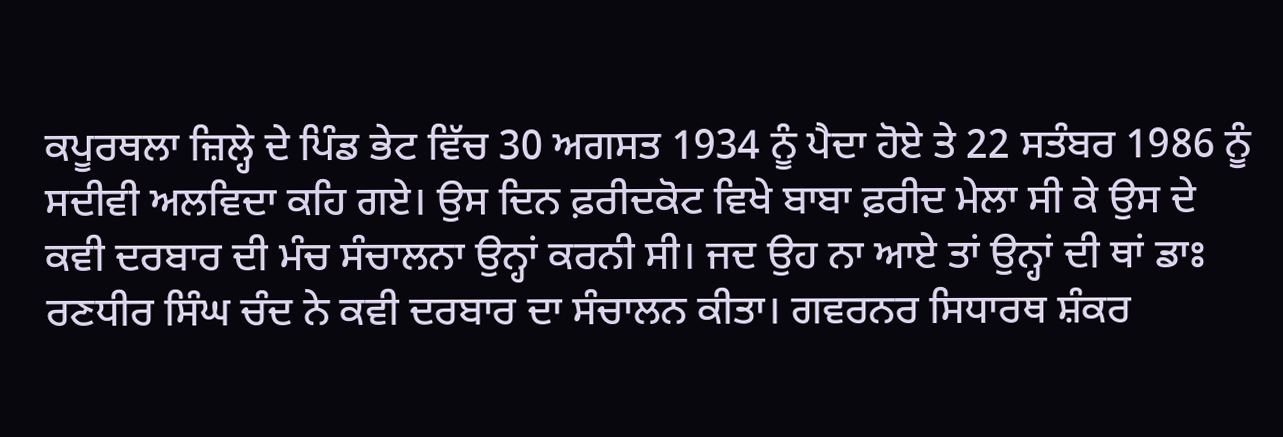ਕਪੂਰਥਲਾ ਜ਼ਿਲ੍ਹੇ ਦੇ ਪਿੰਡ ਭੇਟ ਵਿੱਚ 30 ਅਗਸਤ 1934 ਨੂੰ ਪੈਦਾ ਹੋਏ ਤੇ 22 ਸਤੰਬਰ 1986 ਨੂੰ ਸਦੀਵੀ ਅਲਵਿਦਾ ਕਹਿ ਗਏ। ਉਸ ਦਿਨ ਫ਼ਰੀਦਕੋਟ ਵਿਖੇ ਬਾਬਾ ਫ਼ਰੀਦ ਮੇਲਾ ਸੀ ਕੇ ਉਸ ਦੇ ਕਵੀ ਦਰਬਾਰ ਦੀ ਮੰਚ ਸੰਚਾਲਨਾ ਉਨ੍ਹਾਂ ਕਰਨੀ ਸੀ। ਜਦ ਉਹ ਨਾ ਆਏ ਤਾਂ ਉਨ੍ਹਾਂ ਦੀ ਥਾਂ ਡਾਃ ਰਣਧੀਰ ਸਿੰਘ ਚੰਦ ਨੇ ਕਵੀ ਦਰਬਾਰ ਦਾ ਸੰਚਾਲਨ ਕੀਤਾ। ਗਵਰਨਰ ਸਿਧਾਰਥ ਸ਼ੰਕਰ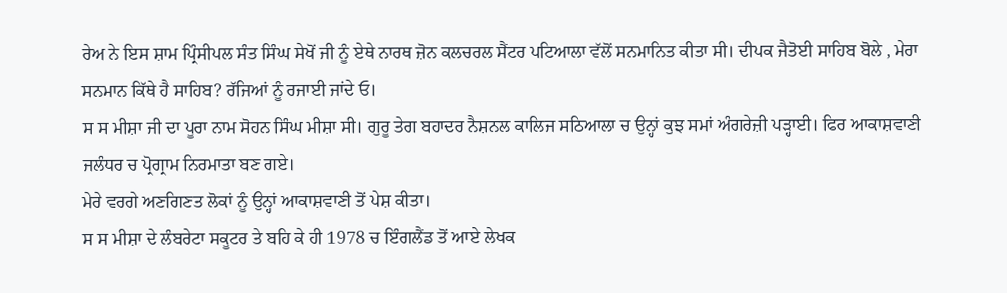ਰੇਅ ਨੇ ਇਸ ਸ਼ਾਮ ਪ੍ਰਿੰਸੀਪਲ ਸੰਤ ਸਿੰਘ ਸੇਖੋਂ ਜੀ ਨੂੰ ਏਥੇ ਨਾਰਥ ਜ਼ੋਨ ਕਲਚਰਲ ਸੈਂਟਰ ਪਟਿਆਲਾ ਵੱਲੋਂ ਸਨਮਾਨਿਤ ਕੀਤਾ ਸੀ। ਦੀਪਕ ਜੈਤੋਈ ਸਾਹਿਬ ਬੋਲੇ , ਮੇਰਾ ਸਨਮਾਨ ਕਿੱਥੇ ਹੈ ਸਾਹਿਬ? ਰੱਜਿਆਂ ਨੂੰ ਰਜਾਈ ਜਾਂਦੇ ਓ।
ਸ ਸ ਮੀਸ਼ਾ ਜੀ ਦਾ ਪੂਰਾ ਨਾਮ ਸੋਹਨ ਸਿੰਘ ਮੀਸ਼ਾ ਸੀ। ਗੁਰੂ ਤੇਗ ਬਹਾਦਰ ਨੈਸ਼ਨਲ ਕਾਲਿਜ ਸਠਿਆਲਾ ਚ ਉਨ੍ਹਾਂ ਕੁਝ ਸਮਾਂ ਅੰਗਰੇਜ਼ੀ ਪੜ੍ਹਾਈ। ਫਿਰ ਆਕਾਸ਼ਵਾਣੀ ਜਲੰਧਰ ਚ ਪ੍ਰੋਗ੍ਰਾਮ ਨਿਰਮਾਤਾ ਬਣ ਗਏ।
ਮੇਰੇ ਵਰਗੇ ਅਣਗਿਣਤ ਲੋਕਾਂ ਨੂੰ ਉਨ੍ਹਾਂ ਆਕਾਸ਼ਵਾਣੀ ਤੋਂ ਪੇਸ਼ ਕੀਤਾ।
ਸ ਸ ਮੀਸ਼ਾ ਦੇ ਲੰਬਰੇਟਾ ਸਕੂਟਰ ਤੇ ਬਹਿ ਕੇ ਹੀ 1978 ਚ ਇੰਗਲੈਂਡ ਤੋਂ ਆਏ ਲੇਖਕ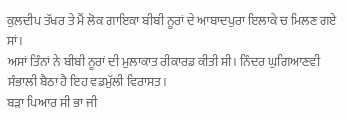ਕੁਲਦੀਪ ਤੱਖਰ ਤੇ ਮੈਂ ਲੋਕ ਗਾਇਕਾ ਬੀਬੀ ਨੂਰਾਂ ਦੇ ਆਬਾਦਪੁਰਾ ਇਲਾਕੇ ਚ ਮਿਲਣ ਗਏ ਸਾਂ।
ਅਸਾਂ ਤਿੰਨਾਂ ਨੇ ਬੀਬੀ ਨੂਰਾਂ ਦੀ ਮੁਲਾਕਾਤ ਰੀਕਾਰਡ ਕੀਤੀ ਸੀ। ਨਿੰਦਰ ਘੁਗਿਆਣਵੀ ਸੰਭਾਲੀ ਬੈਠਾ ਹੈ ਇਹ ਵਡਮੁੱਲੀ ਵਿਰਾਸਤ।
ਬੜਾ ਪਿਆਰ ਸੀ ਭਾ ਜੀ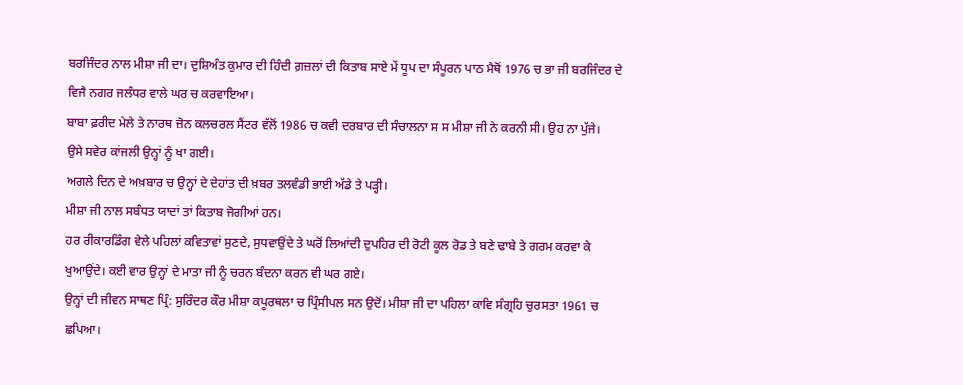ਬਰਜਿੰਦਰ ਨਾਲ ਮੀਸ਼ਾ ਜੀ ਦਾ। ਦੁਸ਼ਿਅੰਤ ਕੁਮਾਰ ਦੀ ਹਿੰਦੀ ਗ਼ਜ਼ਲਾਂ ਦੀ ਕਿਤਾਬ ਸਾਏ ਮੇਂ ਧੂਪ ਦਾ ਸੰਪੂਰਨ ਪਾਠ ਮੈਥੋਂ 1976 ਚ ਭਾ ਜੀ ਬਰਜਿੰਦਰ ਦੇ ਵਿਜੈ ਨਗਰ ਜਲੰਧਰ ਵਾਲੇ ਘਰ ਚ ਕਰਵਾਇਆ।
ਬਾਬਾ ਫ਼ਰੀਦ ਮੇਲੇ ਤੇ ਨਾਰਥ ਜ਼ੋਨ ਕਲਚਰਲ ਸੈਂਟਰ ਵੱਲੋਂ 1986 ਚ ਕਵੀ ਦਰਬਾਰ ਦੀ ਸੰਚਾਲਨਾ ਸ ਸ ਮੀਸ਼ਾ ਜੀ ਨੇ ਕਰਨੀ ਸੀ। ਉਹ ਨਾ ਪੁੱਜੇ।
ਉਸੇ ਸਵੇਰ ਕਾਂਜਲੀ ਉਨ੍ਹਾਂ ਨੂੰ ਖਾ ਗਈ।
ਅਗਲੇ ਦਿਨ ਦੇ ਅਖ਼ਬਾਰ ਚ ਉਨ੍ਹਾਂ ਦੇ ਦੇਹਾਂਤ ਦੀ ਖ਼ਬਰ ਤਲਵੰਡੀ ਭਾਈ ਅੱਡੇ ਤੇ ਪੜ੍ਹੀ।
ਮੀਸ਼ਾ ਜੀ ਨਾਲ ਸਬੰਧਤ ਯਾਦਾਂ ਤਾਂ ਕਿਤਾਬ ਜੋਗੀਆਂ ਹਨ।
ਹਰ ਰੀਕਾਰਡਿੰਗ ਵੇਲੇ ਪਹਿਲਾਂ ਕਵਿਤਾਵਾਂ ਸੁਣਦੇ, ਸੁਧਵਾਉਂਦੇ ਤੇ ਘਰੋਂ ਲਿਆਂਦੀ ਦੁਪਹਿਰ ਦੀ ਰੋਟੀ ਕੂਲ ਰੋਡ ਤੇ ਬਣੇ ਢਾਬੇ ਤੇ ਗਰਮ ਕਰਵਾ ਕੇ ਖੁਆਉਂਦੇ। ਕਈ ਵਾਰ ਉਨ੍ਹਾਂ ਦੇ ਮਾਤਾ ਜੀ ਨੂੰ ਚਰਨ ਬੰਦਨਾ ਕਰਨ ਵੀ ਘਰ ਗਏ।
ਉਨ੍ਹਾਂ ਦੀ ਜੀਵਨ ਸਾਥਣ ਪ੍ਰਿੰ: ਸੁਰਿੰਦਰ ਕੌਰ ਮੀਸ਼ਾ ਕਪੂਰਥਲਾ ਚ ਪ੍ਰਿੰਸੀਪਲ ਸਨ ਉਦੋਂ। ਮੀਸ਼ਾ ਜੀ ਦਾ ਪਹਿਲਾ ਕਾਵਿ ਸੰਗ੍ਰਹਿ ਚੁਰਸਤਾ 1961 ਚ ਛਪਿਆ।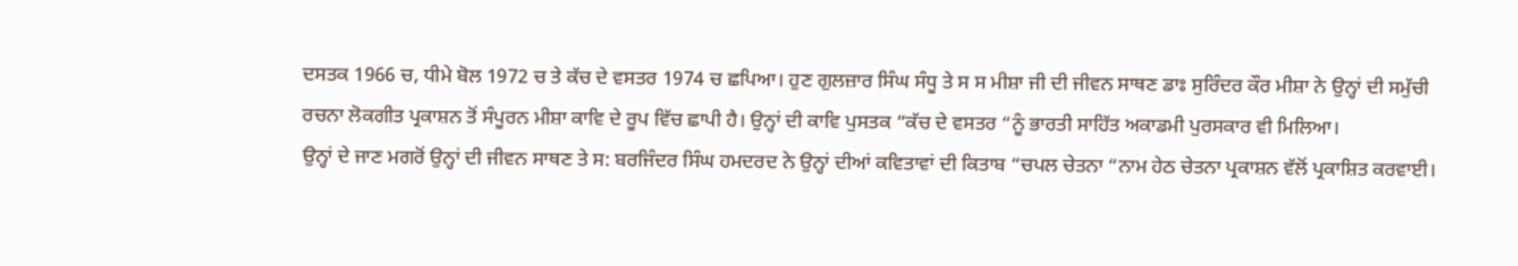ਦਸਤਕ 1966 ਚ, ਧੀਮੇ ਬੋਲ 1972 ਚ ਤੇ ਕੱਚ ਦੇ ਵਸਤਰ 1974 ਚ ਛਪਿਆ। ਹੁਣ ਗੁਲਜ਼ਾਰ ਸਿੰਘ ਸੰਧੂ ਤੇ ਸ ਸ ਮੀਸ਼ਾ ਜੀ ਦੀ ਜੀਵਨ ਸਾਥਣ ਡਾਃ ਸੁਰਿੰਦਰ ਕੌਰ ਮੀਸ਼ਾ ਨੇ ਉਨ੍ਹਾਂ ਦੀ ਸਮੁੱਚੀ ਰਚਨਾ ਲੋਕਗੀਤ ਪ੍ਰਕਾਸ਼ਨ ਤੋਂ ਸੰਪੂਰਨ ਮੀਸ਼ਾ ਕਾਵਿ ਦੇ ਰੂਪ ਵਿੱਚ ਛਾਪੀ ਹੈ। ਉਨ੍ਹਾਂ ਦੀ ਕਾਵਿ ਪੁਸਤਕ “ਕੱਚ ਦੇ ਵਸਤਰ “ਨੂੰ ਭਾਰਤੀ ਸਾਹਿੱਤ ਅਕਾਡਮੀ ਪੁਰਸਕਾਰ ਵੀ ਮਿਲਿਆ।
ਉਨ੍ਹਾਂ ਦੇ ਜਾਣ ਮਗਰੋਂ ਉਨ੍ਹਾਂ ਦੀ ਜੀਵਨ ਸਾਥਣ ਤੇ ਸ: ਬਰਜਿੰਦਰ ਸਿੰਘ ਹਮਦਰਦ ਨੇ ਉਨ੍ਹਾਂ ਦੀਆਂ ਕਵਿਤਾਵਾਂ ਦੀ ਕਿਤਾਬ “ਚਪਲ ਚੇਤਨਾ “ਨਾਮ ਹੇਠ ਚੇਤਨਾ ਪ੍ਰਕਾਸ਼ਨ ਵੱਲੋਂ ਪ੍ਰਕਾਸ਼ਿਤ ਕਰਵਾਈ।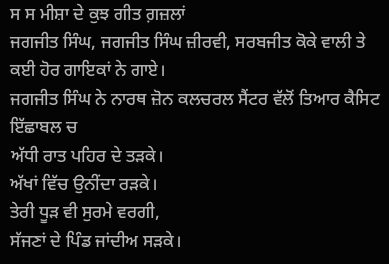ਸ ਸ ਮੀਸ਼ਾ ਦੇ ਕੁਝ ਗੀਤ ਗ਼ਜ਼ਲਾਂ
ਜਗਜੀਤ ਸਿੰਘ, ਜਗਜੀਤ ਸਿੰਘ ਜ਼ੀਰਵੀ, ਸਰਬਜੀਤ ਕੋਕੇ ਵਾਲੀ ਤੇ ਕਈ ਹੋਰ ਗਾਇਕਾਂ ਨੇ ਗਾਏ।
ਜਗਜੀਤ ਸਿੰਘ ਨੇ ਨਾਰਥ ਜ਼ੋਨ ਕਲਚਰਲ ਸੈਂਟਰ ਵੱਲੋਂ ਤਿਆਰ ਕੈਸਿਟ ਇੱਛਾਬਲ ਚ
ਅੱਧੀ ਰਾਤ ਪਹਿਰ ਦੇ ਤੜਕੇ।
ਅੱਖਾਂ ਵਿੱਚ ਉਨੀਂਦਾ ਰੜਕੇ।
ਤੇਰੀ ਧੂੜ ਵੀ ਸੁਰਮੇ ਵਰਗੀ,
ਸੱਜਣਾਂ ਦੇ ਪਿੰਡ ਜਾਂਦੀਅ ਸੜਕੇ।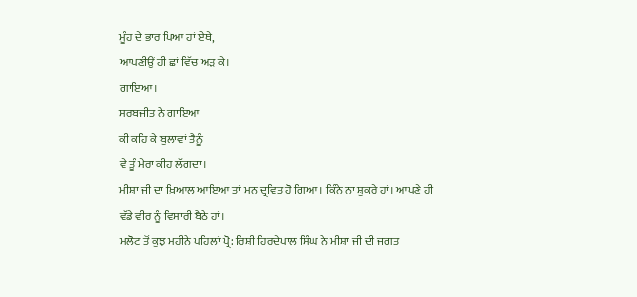ਮੂੰਹ ਦੇ ਭਾਰ ਪਿਆ ਹਾਂ ਏਥੇ,
ਆਪਣੀਉਂ ਹੀ ਛਾਂ ਵਿੱਚ ਅੜ ਕੇ।
ਗਾਇਆ।
ਸਰਬਜੀਤ ਨੇ ਗਾਇਆ
ਕੀ ਕਹਿ ਕੇ ਬੁਲਾਵਾਂ ਤੈਨੂੰ
ਵੇ ਤੂੰ ਮੇਰਾ ਕੀਹ ਲੱਗਦਾ।
ਮੀਸ਼ਾ ਜੀ ਦਾ ਖ਼ਿਆਲ ਆਇਆ ਤਾਂ ਮਨ ਦ੍ਰਵਿਤ ਹੋ ਗਿਆ। ਕਿੰਨੇ ਨਾ ਸ਼ੁਕਰੇ ਹਾਂ। ਆਪਣੇ ਹੀ ਵੱਡੇ ਵੀਰ ਨੂੰ ਵਿਸਾਰੀ ਬੈਠੇ ਹਾਂ।
ਮਲੋਟ ਤੋਂ ਕੁਝ ਮਹੀਨੇ ਪਹਿਲਾਂ ਪ੍ਰੋ: ਰਿਸ਼ੀ ਹਿਰਦੇਪਾਲ ਸਿੰਘ ਨੇ ਮੀਸ਼ਾ ਜੀ ਦੀ ਜਗਤ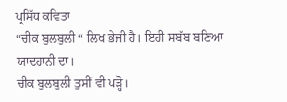ਪ੍ਰਸਿੱਧ ਕਵਿਤਾ
“ਚੀਕ ਬੁਲਬੁਲੀ “ ਲਿਖ ਭੇਜੀ ਹੈ। ਇਹੀ ਸਬੱਬ ਬਣਿਆ ਯਾਦਹਾਨੀ ਦਾ।
ਚੀਕ ਬੁਲਬੁਲੀ ਤੁਸੀਂ ਵੀ ਪੜ੍ਹੋ।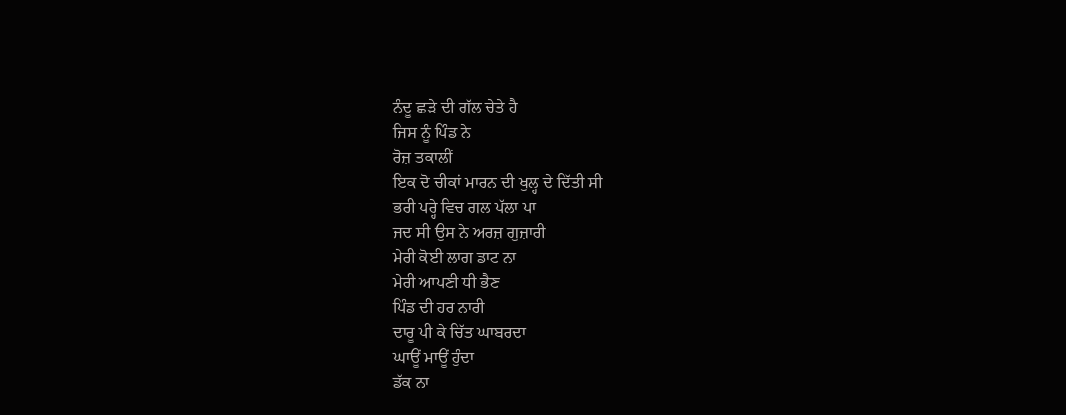ਨੰਦੂ ਛੜੇ ਦੀ ਗੱਲ ਚੇਤੇ ਹੈ
ਜਿਸ ਨੂੰ ਪਿੰਡ ਨੇ
ਰੋਜ਼ ਤਕਾਲੀਂ
ਇਕ ਦੋ ਚੀਕਾਂ ਮਾਰਨ ਦੀ ਖੁਲ੍ਹ ਦੇ ਦਿੱਤੀ ਸੀ
ਭਰੀ ਪਰ੍ਹੇ ਵਿਚ ਗਲ ਪੱਲਾ ਪਾ
ਜਦ ਸੀ ਉਸ ਨੇ ਅਰਜ਼ ਗੁਜ਼ਾਰੀ
ਮੇਰੀ ਕੋਈ ਲਾਗ ਡਾਟ ਨਾ
ਮੇਰੀ ਆਪਣੀ ਧੀ ਭੈਣ
ਪਿੰਡ ਦੀ ਹਰ ਨਾਰੀ
ਦਾਰੂ ਪੀ ਕੇ ਚਿੱਤ ਘਾਬਰਦਾ
ਘਾਊਂ ਮਾਊਂ ਹੁੰਦਾ
ਡੱਕ ਨਾ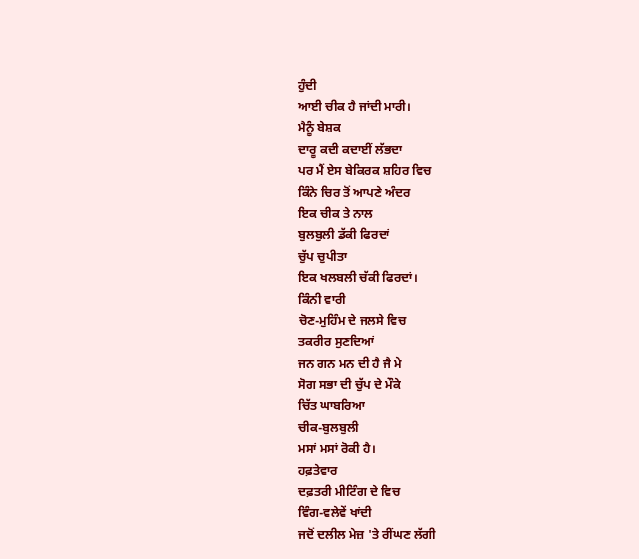ਹੁੰਦੀ
ਆਈ ਚੀਕ ਹੈ ਜਾਂਦੀ ਮਾਰੀ।
ਮੈਨੂੰ ਬੇਸ਼ਕ
ਦਾਰੂ ਕਦੀ ਕਦਾਈਂ ਲੱਭਦਾ
ਪਰ ਮੈਂ ਏਸ ਬੇਕਿਰਕ ਸ਼ਹਿਰ ਵਿਚ
ਕਿੰਨੇ ਚਿਰ ਤੋਂ ਆਪਣੇ ਅੰਦਰ
ਇਕ ਚੀਕ ਤੇ ਨਾਲ
ਬੁਲਬੁਲੀ ਡੱਕੀ ਫਿਰਦਾਂ
ਚੁੱਪ ਚੁਪੀਤਾ
ਇਕ ਖਲਬਲੀ ਚੱਕੀ ਫਿਰਦਾਂ।
ਕਿੰਨੀ ਵਾਰੀ
ਚੋਣ-ਮੁਹਿੰਮ ਦੇ ਜਲਸੇ ਵਿਚ
ਤਕਰੀਰ ਸੁਣਦਿਆਂ
ਜਨ ਗਨ ਮਨ ਦੀ ਹੈ ਜੈ ਮੇ
ਸੋਗ ਸਭਾ ਦੀ ਚੁੱਪ ਦੇ ਮੌਕੇ
ਚਿੱਤ ਘਾਬਰਿਆ
ਚੀਕ-ਬੁਲਬੁਲੀ
ਮਸਾਂ ਮਸਾਂ ਰੋਕੀ ਹੈ।
ਹਫ਼ਤੇਵਾਰ
ਦਫ਼ਤਰੀ ਮੀਟਿੰਗ ਦੇ ਵਿਚ
ਵਿੰਗ-ਵਲੇਵੇਂ ਖਾਂਦੀ
ਜਦੋਂ ਦਲੀਲ ਮੇਜ਼ 'ਤੇ ਰੀਂਘਣ ਲੱਗੀ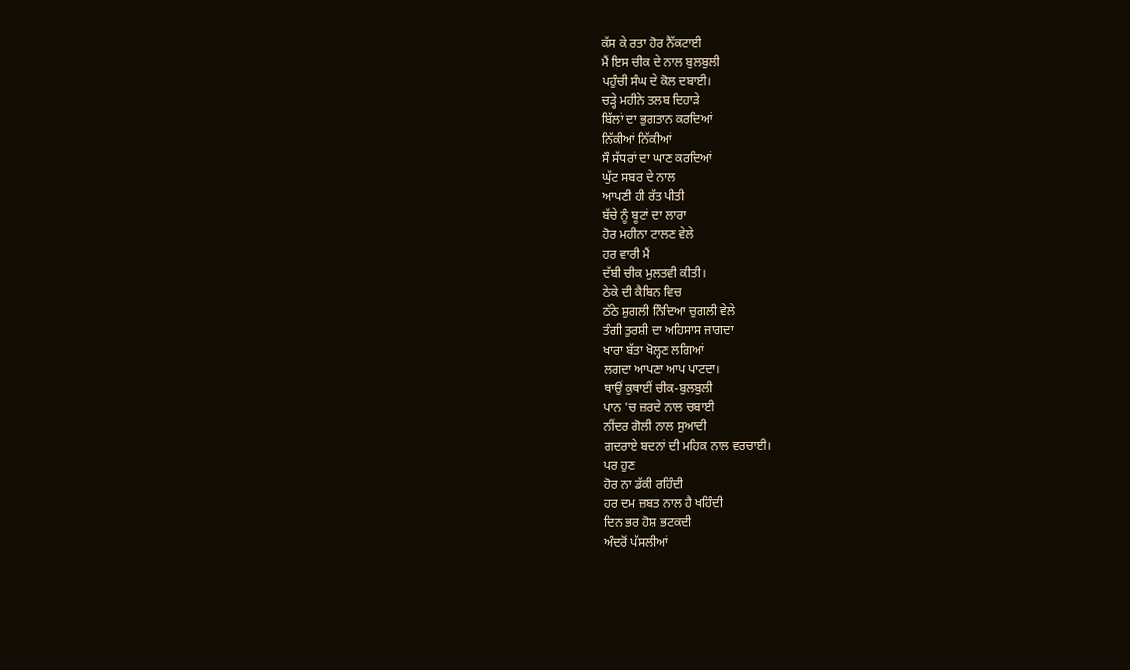ਕੱਸ ਕੇ ਰਤਾ ਹੋਰ ਨੈੱਕਟਾਈ
ਮੈਂ ਇਸ ਚੀਕ ਦੇ ਨਾਲ ਬੁਲਬੁਲੀ
ਪਹੁੰਚੀ ਸੰਘ ਦੇ ਕੋਲ ਦਬਾਈ।
ਚੜ੍ਹੇ ਮਹੀਨੇ ਤਲਬ ਦਿਹਾੜੇ
ਬਿੱਲਾਂ ਦਾ ਭੁਗਤਾਨ ਕਰਦਿਆਂ
ਨਿੱਕੀਆਂ ਨਿੱਕੀਆਂ
ਸੌ ਸੱਧਰਾਂ ਦਾ ਘਾਣ ਕਰਦਿਆਂ
ਘੁੱਟ ਸਬਰ ਦੇ ਨਾਲ
ਆਪਣੀ ਹੀ ਰੱਤ ਪੀਤੀ
ਬੱਚੇ ਨੂੰ ਬੂਟਾਂ ਦਾ ਲਾਰਾ
ਹੋਰ ਮਹੀਨਾ ਟਾਲਣ ਵੇਲੇ
ਹਰ ਵਾਰੀ ਮੈਂ
ਦੱਬੀ ਚੀਕ ਮੁਲਤਵੀ ਕੀਤੀ।
ਠੇਕੇ ਦੀ ਕੈਬਿਨ ਵਿਚ
ਠੱਠੇ ਸ਼ੁਗਲੀ ਨਿੰਦਿਆ ਚੁਗਲੀ ਵੇਲੇ
ਤੰਗੀ ਤੁਰਸ਼ੀ ਦਾ ਅਹਿਸਾਸ ਜਾਗਦਾ
ਖਾਰਾ ਬੱਤਾ ਖੋਲ੍ਹਣ ਲਗਿਆਂ
ਲਗਦਾ ਆਪਣਾ ਆਪ ਪਾਟਦਾ।
ਥਾਉਂ ਕੁਥਾਈਂ ਚੀਕ-ਬੁਲਬੁਲੀ
ਪਾਨ 'ਚ ਜ਼ਰਦੇ ਨਾਲ ਚਬਾਈ
ਨੀਂਦਰ ਗੋਲੀ ਨਾਲ ਸੁਆਦੀ
ਗਦਰਾਏ ਬਦਨਾਂ ਦੀ ਮਹਿਕ ਨਾਲ ਵਰਚਾਈ।
ਪਰ ਹੁਣ
ਹੋਰ ਨਾ ਡੱਕੀ ਰਹਿੰਦੀ
ਹਰ ਦਮ ਜ਼ਬਤ ਨਾਲ ਹੈ ਖਹਿੰਦੀ
ਦਿਨ ਭਰ ਹੋਸ਼ ਭਟਕਦੀ
ਅੰਦਰੋਂ ਪੱਸਲੀਆਂ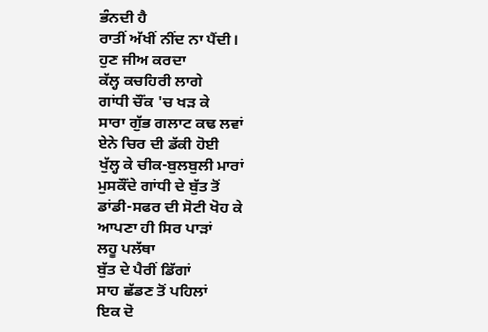ਭੰਨਦੀ ਹੈ
ਰਾਤੀਂ ਅੱਖੀਂ ਨੀਂਦ ਨਾ ਪੈਂਦੀ।
ਹੁਣ ਜੀਅ ਕਰਦਾ
ਕੱਲ੍ਹ ਕਚਹਿਰੀ ਲਾਗੇ
ਗਾਂਧੀ ਚੌਂਕ 'ਚ ਖੜ ਕੇ
ਸਾਰਾ ਗੁੱਭ ਗਲਾਟ ਕਢ ਲਵਾਂ
ਏਨੇ ਚਿਰ ਦੀ ਡੱਕੀ ਹੋਈ
ਖੁੱਲ੍ਹ ਕੇ ਚੀਕ-ਬੁਲਬੁਲੀ ਮਾਰਾਂ
ਮੁਸਕੌਂਦੇ ਗਾਂਧੀ ਦੇ ਬੁੱਤ ਤੋਂ
ਡਾਂਡੀ-ਸਫਰ ਦੀ ਸੋਟੀ ਖੋਹ ਕੇ
ਆਪਣਾ ਹੀ ਸਿਰ ਪਾੜਾਂ
ਲਹੂ ਪਲੱਥਾ
ਬੁੱਤ ਦੇ ਪੈਰੀਂ ਡਿੱਗਾਂ
ਸਾਹ ਛੱਡਣ ਤੋਂ ਪਹਿਲਾਂ
ਇਕ ਦੋ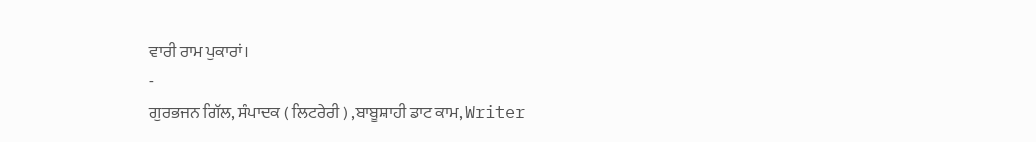ਵਾਰੀ ਰਾਮ ਪੁਕਾਰਾਂ।
-
ਗੁਰਭਜਨ ਗਿੱਲ, ਸੰਪਾਦਕ ( ਲਿਟਰੇਰੀ ) ,ਬਾਬੂਸ਼ਾਹੀ ਡਾਟ ਕਾਮ, Writer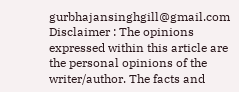gurbhajansinghgill@gmail.com
Disclaimer : The opinions expressed within this article are the personal opinions of the writer/author. The facts and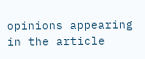opinions appearing in the article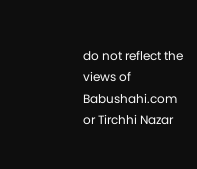do not reflect the views of Babushahi.com or Tirchhi Nazar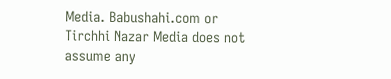Media. Babushahi.com or Tirchhi Nazar Media does not assume any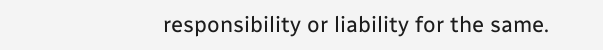responsibility or liability for the same.